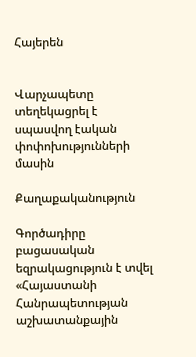Հայերեն


Վարչապետը տեղեկացրել է սպասվող էական փոփոխությունների մասին

Քաղաքականություն

Գործադիրը բացասական եզրակացություն է տվել «Հայաստանի Հանրապետության աշխատանքային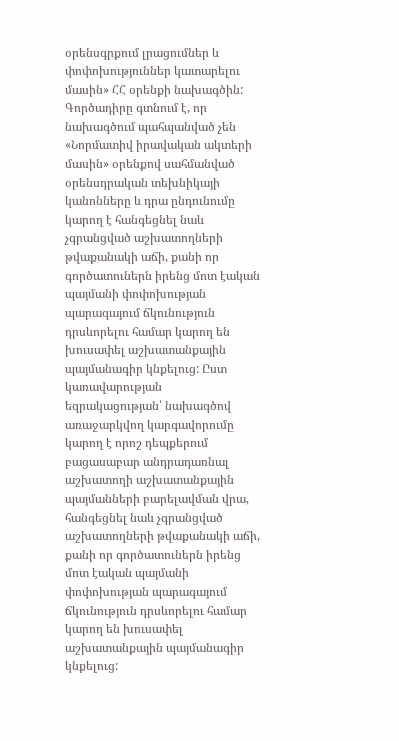օրենսգրքում լրացումներ և փոփոխություններ կատարելու մասին» ՀՀ օրենքի նախագծին: Գործադիրը գտնում է, որ նախագծում պահպանված չեն «Նորմատիվ իրավական ակտերի մասին» օրենքով սահմանված օրենսդրական տեխնիկայի կանոնները և դրա ընդունումը կարող է հանգեցնել նաև չգրանցված աշխատողների թվաքանակի աճի, քանի որ գործատուներն իրենց մոտ էական պայմանի փոփոխության պարագայում ճկունություն դրսևորելու համար կարող են խուսափել աշխատանքային պայմանագիր կնքելուց: Ըստ կառավարության եզրակացության՝ նախագծով առաջարկվող կարգավորումը կարող է որոշ դեպքերում բացասաբար անդրադառնալ աշխատողի աշխատանքային պայմանների բարելավման վրա, հանգեցնել նաև չգրանցված աշխատողների թվաքանակի աճի, քանի որ գործատուներն իրենց մոտ էական պայմանի փոփոխության պարագայում ճկունություն դրսևորելու համար կարող են խուսափել աշխատանքային պայմանագիր կնքելուց: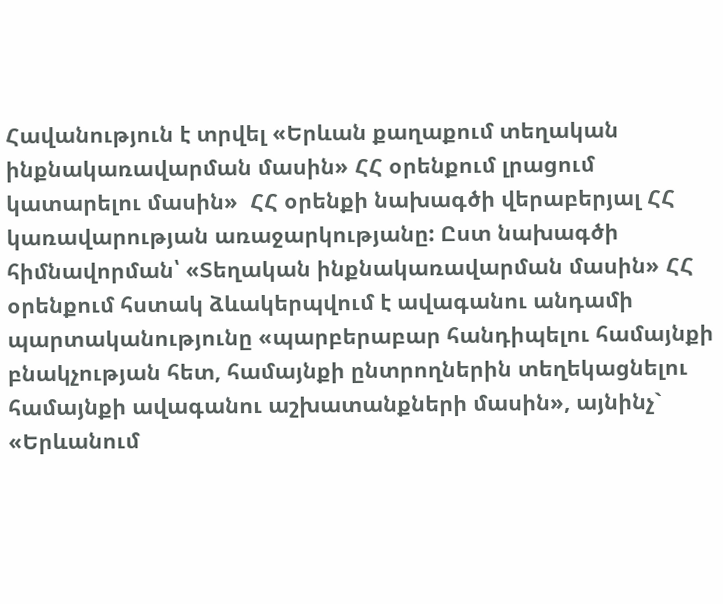Հավանություն է տրվել «Երևան քաղաքում տեղական ինքնակառավարման մասին» ՀՀ օրենքում լրացում կատարելու մասին»  ՀՀ օրենքի նախագծի վերաբերյալ ՀՀ կառավարության առաջարկությանը: Ըստ նախագծի հիմնավորման՝ «Տեղական ինքնակառավարման մասին» ՀՀ օրենքում հստակ ձևակերպվում է ավագանու անդամի պարտականությունը «պարբերաբար հանդիպելու համայնքի բնակչության հետ, համայնքի ընտրողներին տեղեկացնելու համայնքի ավագանու աշխատանքների մասին», այնինչ` «Երևանում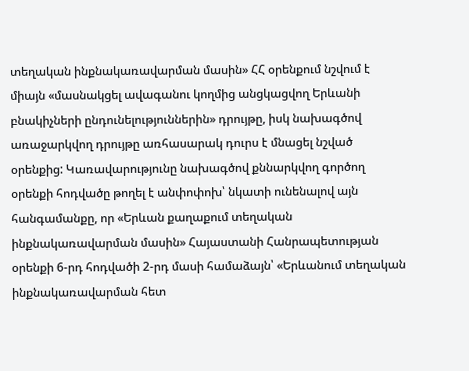տեղական ինքնակառավարման մասին» ՀՀ օրենքում նշվում է միայն «մասնակցել ավագանու կողմից անցկացվող Երևանի բնակիչների ընդունելություններին» դրույթը, իսկ նախագծով առաջարկվող դրույթը առհասարակ դուրս է մնացել նշված օրենքից: Կառավարությունը նախագծով քննարկվող գործող օրենքի հոդվածը թողել է անփոփոխ՝ նկատի ունենալով այն հանգամանքը, որ «Երևան քաղաքում տեղական ինքնակառավարման մասին» Հայաստանի Հանրապետության օրենքի 6-րդ հոդվածի 2-րդ մասի համաձայն՝ «Երևանում տեղական ինքնակառավարման հետ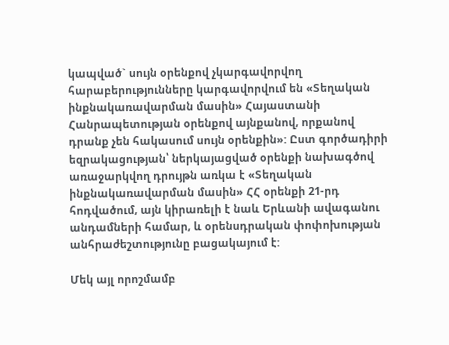կապված` սույն օրենքով չկարգավորվող հարաբերությունները կարգավորվում են «Տեղական ինքնակառավարման մասին» Հայաստանի Հանրապետության օրենքով այնքանով, որքանով դրանք չեն հակասում սույն օրենքին»: Ըստ գործադիրի եզրակացության՝ ներկայացված օրենքի նախագծով առաջարկվող դրույթն առկա է «Տեղական ինքնակառավարման մասին» ՀՀ օրենքի 21-րդ հոդվածում, այն կիրառելի է նաև Երևանի ավագանու անդամների համար, և օրենսդրական փոփոխության անհրաժեշտությունը բացակայում է:

Մեկ այլ որոշմամբ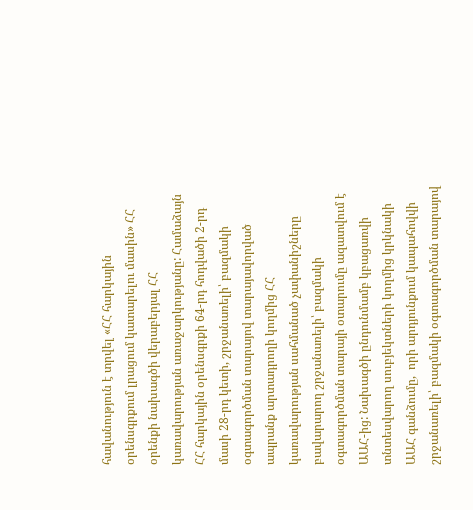հավանություն է տրվել «ՀՀ հարկային օրենսգրքում լրացում կատարելու մասին» ՀՀ օրենքի նախագծի վերաբերյալ ՀՀ կառավարության առաջարկությանը: Համաձայն ՀՀ հարկային օրենսգրքի 64-րդ հոդվածի 2-րդ մասի 28-րդ կետի, շրջանառելի՝ բազմակի օգտագործման տարայով տարայավորված ապրանք արտադրողի կողմից ՀՀ կառավարության սահմանած չափանիշները բավարարող շրջանառելի՝ բազմակի օգտագործման տարայի օտարումը ազատվում է ԱԱՀ-ից: Նախագծի ընդունմամբ կբացառվի տնտեսվարող սուբյեկտների կողմից կրկնակի ԱԱՀ գանձումը,  որի արդյունքում կապահովվի շրջանառելի՝ բազմակի օգտագործման տարայով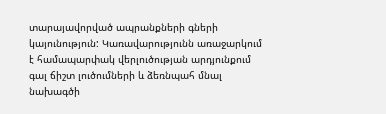տարայավորված ապրանքների գների կայունություն: Կառավարությունն առաջարկում է համապարփակ վերլուծության արդյունքում գալ ճիշտ լուծումների և ձեռնպահ մնալ նախագծի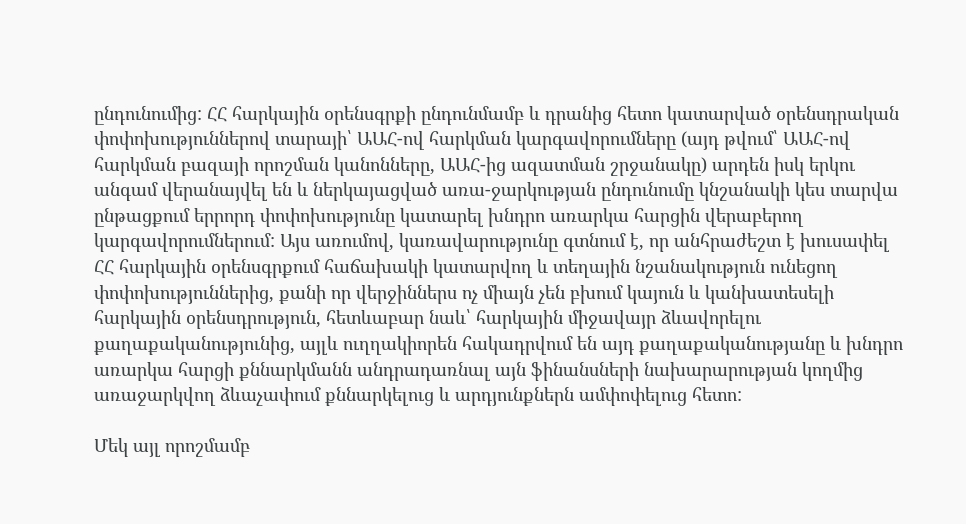ընդունումից: ՀՀ հարկային օրենսգրքի ընդունմամբ և դրանից հետո կատարված օրենսդրական փոփոխություններով տարայի՝ ԱԱՀ-ով հարկման կարգավորումները (այդ թվում՝ ԱԱՀ-ով հարկման բազայի որոշման կանոնները, ԱԱՀ-ից ազատման շրջանակը) արդեն իսկ երկու անգամ վերանայվել են և ներկայացված առա-ջարկության ընդունումը կնշանակի կես տարվա ընթացքում երրորդ փոփոխությունը կատարել խնդրո առարկա հարցին վերաբերող կարգավորումներում: Այս առումով, կառավարությունը գտնում է, որ անհրաժեշտ է խուսափել ՀՀ հարկային օրենսգրքում հաճախակի կատարվող և տեղային նշանակություն ունեցող փոփոխություններից, քանի որ վերջիններս ոչ միայն չեն բխում կայուն և կանխատեսելի հարկային օրենսդրություն, հետևաբար նաև՝ հարկային միջավայր ձևավորելու քաղաքականությունից, այլև ուղղակիորեն հակադրվում են այդ քաղաքականությանը և խնդրո առարկա հարցի քննարկմանն անդրադառնալ այն ֆինանսների նախարարության կողմից առաջարկվող ձևաչափում քննարկելուց և արդյունքներն ամփոփելուց հետո:

Մեկ այլ որոշմամբ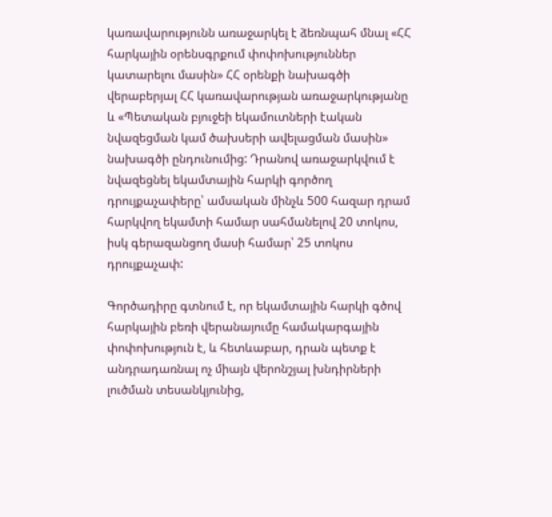կառավարությունն առաջարկել է ձեռնպահ մնալ «ՀՀ հարկային օրենսգրքում փոփոխություններ կատարելու մասին» ՀՀ օրենքի նախագծի վերաբերյալ ՀՀ կառավարության առաջարկությանը և «Պետական բյուջեի եկամուտների էական նվազեցման կամ ծախսերի ավելացման մասին» նախագծի ընդունումից: Դրանով առաջարկվում է նվազեցնել եկամտային հարկի գործող դրույքաչափերը՝ ամսական մինչև 500 հազար դրամ հարկվող եկամտի համար սահմանելով 20 տոկոս, իսկ գերազանցող մասի համար՝ 25 տոկոս դրույքաչափ:

Գործադիրը գտնում է, որ եկամտային հարկի գծով հարկային բեռի վերանայումը համակարգային փոփոխություն է, և հետևաբար, դրան պետք է անդրադառնալ ոչ միայն վերոնշյալ խնդիրների լուծման տեսանկյունից,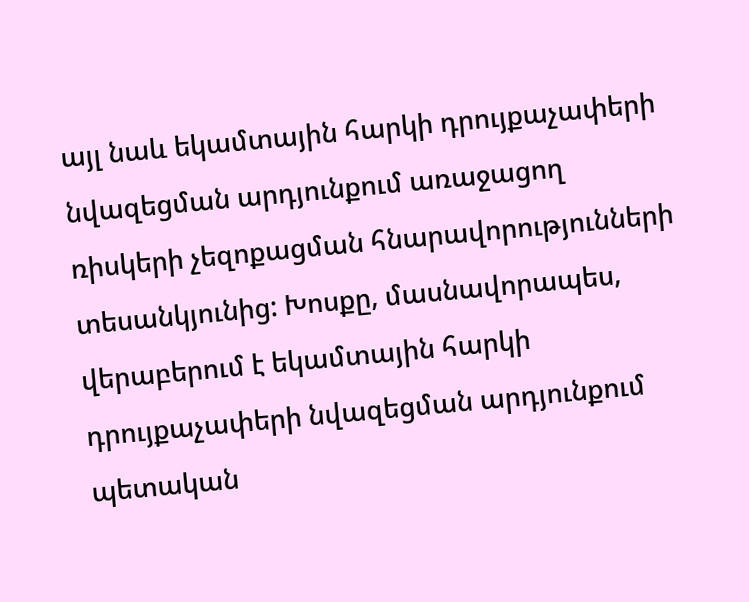այլ նաև եկամտային հարկի դրույքաչափերի նվազեցման արդյունքում առաջացող ռիսկերի չեզոքացման հնարավորությունների տեսանկյունից: Խոսքը, մասնավորապես, վերաբերում է եկամտային հարկի դրույքաչափերի նվազեցման արդյունքում պետական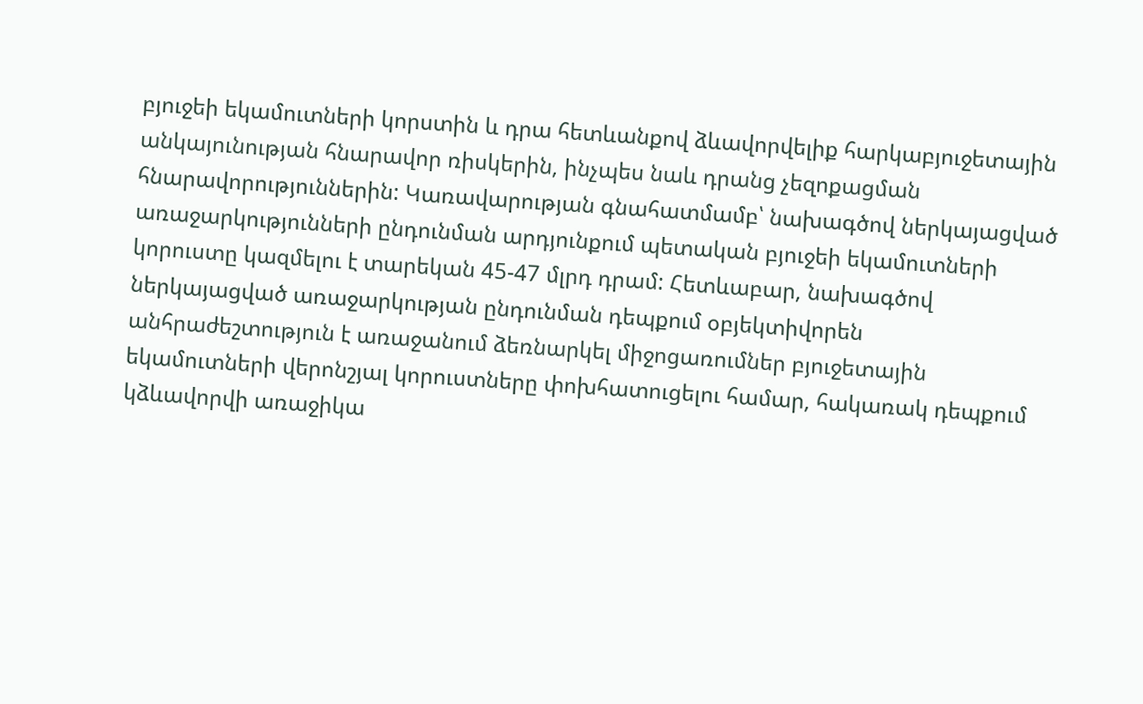բյուջեի եկամուտների կորստին և դրա հետևանքով ձևավորվելիք հարկաբյուջետային անկայունության հնարավոր ռիսկերին, ինչպես նաև դրանց չեզոքացման հնարավորություններին: Կառավարության գնահատմամբ՝ նախագծով ներկայացված առաջարկությունների ընդունման արդյունքում պետական բյուջեի եկամուտների կորուստը կազմելու է տարեկան 45-47 մլրդ դրամ: Հետևաբար, նախագծով ներկայացված առաջարկության ընդունման դեպքում օբյեկտիվորեն անհրաժեշտություն է առաջանում ձեռնարկել միջոցառումներ բյուջետային եկամուտների վերոնշյալ կորուստները փոխհատուցելու համար, հակառակ դեպքում կձևավորվի առաջիկա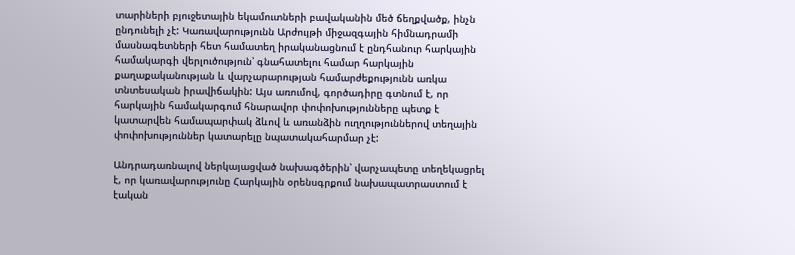տարիների բյուջետային եկամուտների բավականին մեծ ճեղքվածք, ինչն ընդունելի չէ: Կառավարությունն Արժույթի միջազգային հիմնադրամի մասնագետների հետ համատեղ իրականացնում է ընդհանուր հարկային համակարգի վերլուծություն՝ գնահատելու համար հարկային քաղաքականության և վարչարարության համարժեքությունն առկա տնտեսական իրավիճակին: Այս առումով, գործադիրը գտնում է, որ հարկային համակարգում հնարավոր փոփոխությունները պետք է կատարվեն համապարփակ ձևով և առանձին ուղղություններով տեղային փոփոխություններ կատարելը նպատակահարմար չէ:

Անդրադառնալով ներկայացված նախագծերին՝ վարչապետը տեղեկացրել է, որ կառավարությունը Հարկային օրենսգրքում նախապատրաստում է էական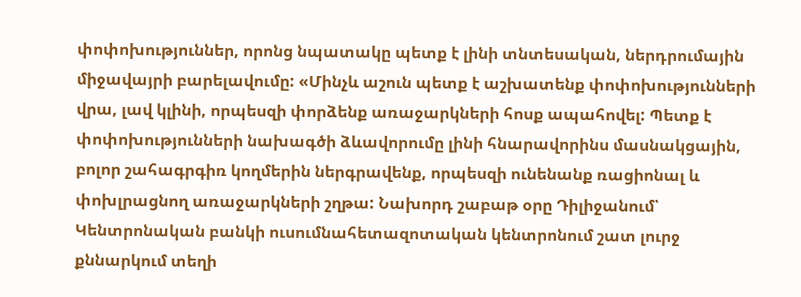փոփոխություններ, որոնց նպատակը պետք է լինի տնտեսական, ներդրումային միջավայրի բարելավումը: «Մինչև աշուն պետք է աշխատենք փոփոխությունների վրա, լավ կլինի, որպեսզի փորձենք առաջարկների հոսք ապահովել: Պետք է փոփոխությունների նախագծի ձևավորումը լինի հնարավորինս մասնակցային, բոլոր շահագրգիռ կողմերին ներգրավենք, որպեսզի ունենանք ռացիոնալ և փոխլրացնող առաջարկների շղթա: Նախորդ շաբաթ օրը Դիլիջանում՝ Կենտրոնական բանկի ուսումնահետազոտական կենտրոնում շատ լուրջ քննարկում տեղի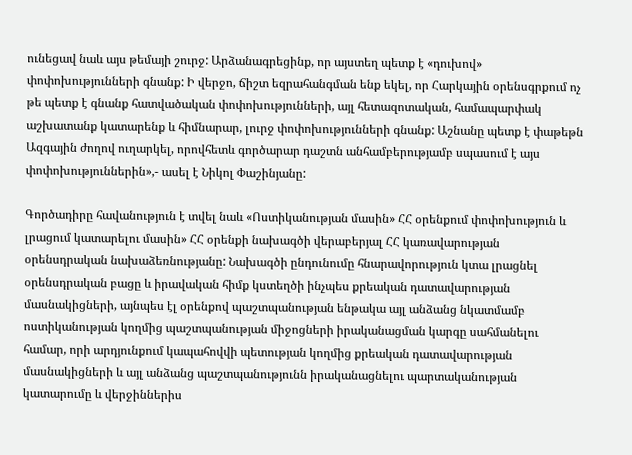ունեցավ նաև այս թեմայի շուրջ: Արձանագրեցինք, որ այստեղ պետք է «դուխով» փոփոխությունների գնանք: Ի վերջո, ճիշտ եզրահանգման ենք եկել, որ Հարկային օրենսգրքում ոչ թե պետք է գնանք հատվածական փոփոխությունների, այլ հետազոտական, համապարփակ աշխատանք կատարենք և հիմնարար, լուրջ փոփոխությունների գնանք: Աշնանը պետք է փաթեթն Ազգային ժողով ուղարկել, որովհետև գործարար դաշտն անհամբերությամբ սպասում է այս փոփոխություններին»,- ասել է Նիկոլ Փաշինյանը:

Գործադիրը հավանություն է տվել նաև «Ոստիկանության մասին» ՀՀ օրենքում փոփոխություն և լրացում կատարելու մասին» ՀՀ օրենքի նախագծի վերաբերյալ ՀՀ կառավարության օրենսդրական նախաձեռնությանը: Նախագծի ընդունումը հնարավորություն կտա լրացնել օրենսդրական բացը և իրավական հիմք կստեղծի ինչպես քրեական դատավարության մասնակիցների, այնպես էլ օրենքով պաշտպանության ենթակա այլ անձանց նկատմամբ ոստիկանության կողմից պաշտպանության միջոցների իրականացման կարգը սահմանելու համար, որի արդյունքում կապահովվի պետության կողմից քրեական դատավարության մասնակիցների և այլ անձանց պաշտպանությունն իրականացնելու պարտականության կատարումը և վերջիններիս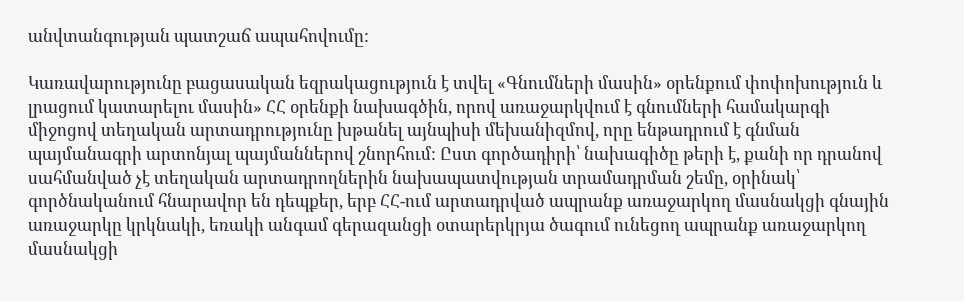անվտանգության պատշաճ ապահովումը:

Կառավարությունը բացասական եզրակացություն է տվել «Գնումների մասին» օրենքում փոփոխություն և լրացում կատարելու մասին» ՀՀ օրենքի նախագծին, որով առաջարկվում է գնումների համակարգի միջոցով տեղական արտադրությունը խթանել այնպիսի մեխանիզմով, որը ենթադրում է գնման պայմանագրի արտոնյալ պայմաններով շնորհում: Ըստ գործադիրի՝ նախագիծը թերի է, քանի որ դրանով սահմանված չէ տեղական արտադրողներին նախապատվության տրամադրման շեմը, օրինակ՝ գործնականում հնարավոր են դեպքեր, երբ ՀՀ-ում արտադրված ապրանք առաջարկող մասնակցի գնային առաջարկը կրկնակի, եռակի անգամ գերազանցի օտարերկրյա ծագում ունեցող ապրանք առաջարկող մասնակցի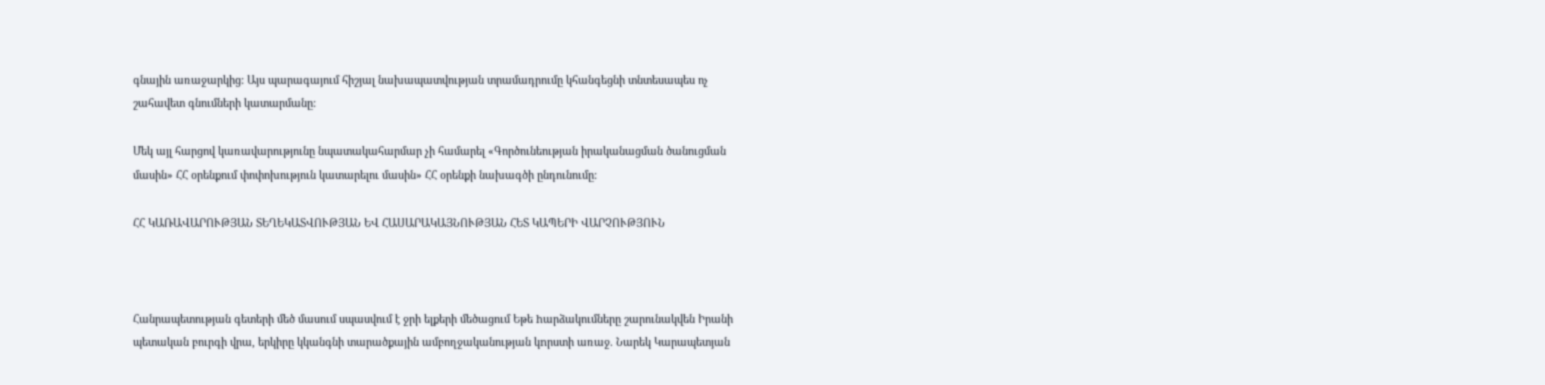գնային առաջարկից: Այս պարագայում հիշյալ նախապատվության տրամադրումը կհանգեցնի տնտեսապես ոչ շահավետ գնումների կատարմանը:

Մեկ այլ հարցով կառավարությունը նպատակահարմար չի համարել «Գործունեության իրականացման ծանուցման մասին» ՀՀ օրենքում փոփոխություն կատարելու մասին» ՀՀ օրենքի նախագծի ընդունումը:

ՀՀ ԿԱՌԱՎԱՐՈՒԹՅԱՆ ՏԵՂԵԿԱՏՎՈՒԹՅԱՆ ԵՎ ՀԱՍԱՐԱԿԱՅՆՈՒԹՅԱՆ ՀԵՏ ԿԱՊԵՐԻ ՎԱՐՉՈՒԹՅՈՒՆ



Հանրապետության գետերի մեծ մասում սպասվում է ջրի ելքերի մեծացում Եթե hարձակումները շարունակվեն Իրանի պետական բուրգի վրա, երկիրը կկանգնի տարածքային ամբողջականության կnրստի առաջ. Նարեկ Կարապետյան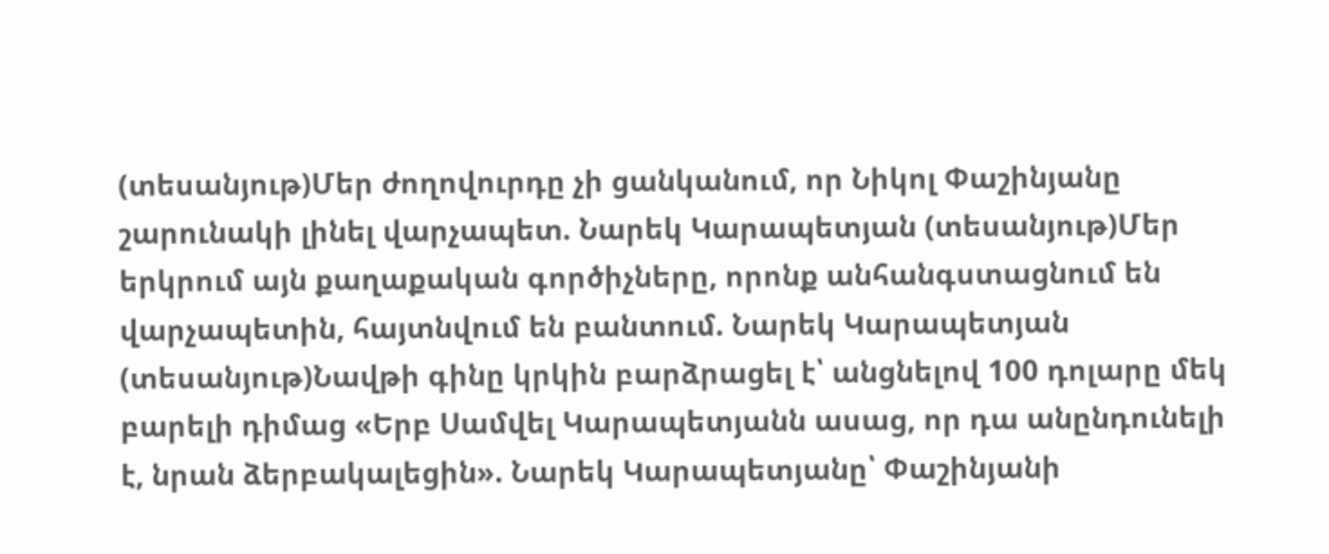(տեսանյութ)Մեր ժողովուրդը չի ցանկանում, որ Նիկոլ Փաշինյանը շարունակի լինել վարչապետ. Նարեկ Կարապետյան (տեսանյութ)Մեր երկրում այն քաղաքական գործիչները, որոնք անհանգստացնում են վարչապետին, հայտնվում են բանտում. Նարեկ Կարապետյան (տեսանյութ)Նավթի գինը կրկին բարձրացել է՝ անցնելով 100 դոլարը մեկ բարելի դիմաց «Երբ Սամվել Կարապետյանն ասաց, որ դա անընդունելի է, նրան ձերբակալեցին». Նարեկ Կարապետյանը՝ Փաշինյանի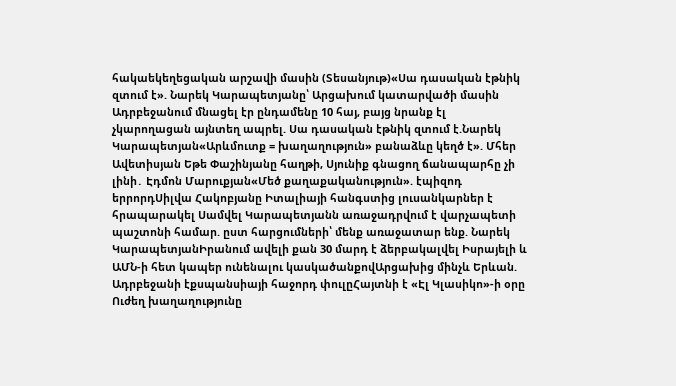հակաեկեղեցական արշավի մասին (Տեսանյութ)«Սա դասական էթնիկ զտում է». Նարեկ Կարապետյանը՝ Արցախում կատարվածի մասին Ադրբեջանում մնացել էր ընդամենը 10 հայ, բայց նրանք էլ չկարողացան այնտեղ ապրել. Սա դասական էթնիկ զտում է.Նարեկ Կարապետյան«Արևմուտք = խաղաղություն» բանաձևը կեղծ է». Մհեր Ավետիսյան Եթե Փաշինյանը հաղթի, Սյունիք գնացող ճանապարհը չի լինի․ Էդմոն Մարուքյան«Մեծ քաղաքականություն». էպիզոդ երրորդՍիլվա Հակոբյանը Իտալիայի հանգստից լուսանկարներ է հրապարակել Սամվել Կարապետյանն առաջադրվում է վարչապետի պաշտոնի համար. ըստ հարցումների՝ մենք առաջատար ենք. Նարեկ ԿարապետյանԻրանում ավելի քան 30 մարդ է ձերբակալվել Իսրայելի և ԱՄՆ-ի հետ կապեր ունենալու կասկածանքովԱրցախից մինչև Երևան. Ադրբեջանի էքսպանսիայի հաջորդ փուլըՀայտնի է «Էլ Կլասիկո»-ի օրը Ուժեղ խաղաղությունը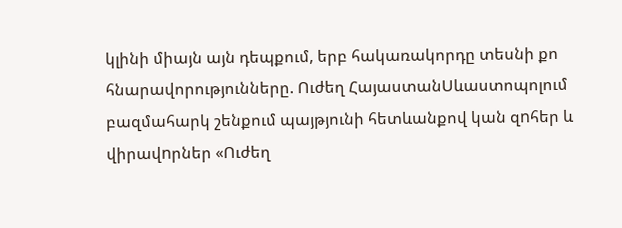կլինի միայն այն դեպքում, երբ հակառակորդը տեսնի քո հնարավորությունները. Ուժեղ ՀայաստանՍևաստոպոլում բազմահարկ շենքում պայթյունի հետևանքով կան զnհեր և վիրավnրներ «Ուժեղ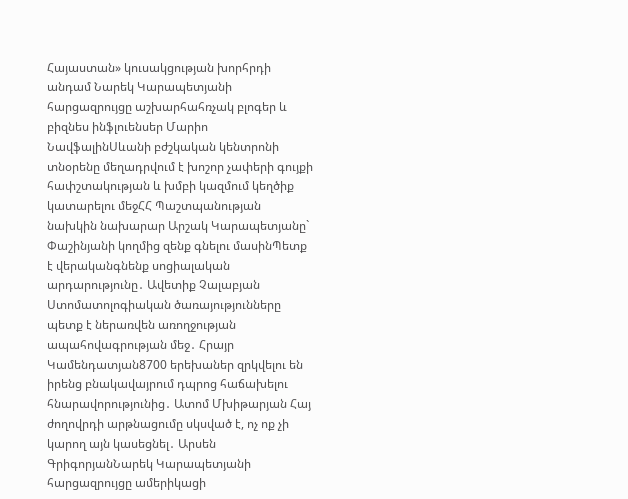Հայաստան» կուսակցության խորհրդի անդամ Նարեկ Կարապետյանի հարցազրույցը աշխարհահռչակ բլոգեր և բիզնես ինֆլուենսեր Մարիո ՆավֆալինՍևանի բժշկական կենտրոնի տնօրենը մեղադրվում է խոշոր չափերի գույքի հափշտակության և խմբի կազմում կեղծիք կատարելու մեջՀՀ Պաշտպանության նախկին նախարար Արշակ Կարապետյանը` Փաշինյանի կողմից զենք գնելու մասինՊետք է վերականգնենք սոցիալական արդարությունը․ Ավետիք Չալաբյան Ստոմատոլոգիական ծառայությունները պետք է ներառվեն առողջության ապահովագրության մեջ․ Հրայր Կամենդատյան8700 երեխաներ զրկվելու են իրենց բնակավայրում դպրոց հաճախելու հնարավորությունից․ Ատոմ Մխիթարյան Հայ ժողովրդի արթնացումը սկսված է, ոչ ոք չի կարող այն կասեցնել․ Արսեն ԳրիգորյանՆարեկ Կարապետյանի հարցազրույցը ամերիկացի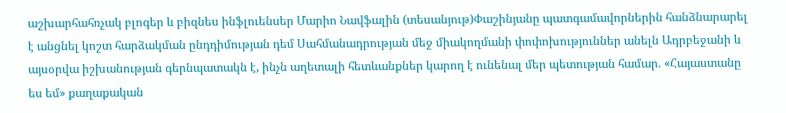աշխարհահռչակ բլոգեր և բիզնես ինֆլուենսեր Մարիո Նավֆալին (տեսանյութ)Փաշինյանը պատգամավորներին հանձնարարել է անցնել կոշտ հարձակման ընդդիմության դեմ Սահմանադրության մեջ միակողմանի փոփոխություններ անելն Ադրբեջանի և այսօրվա իշխանության գերնպատակն է, ինչն աղետալի հետևանքներ կարող է ունենալ մեր պետության համար․ «Հայաստանը ես եմ» քաղաքական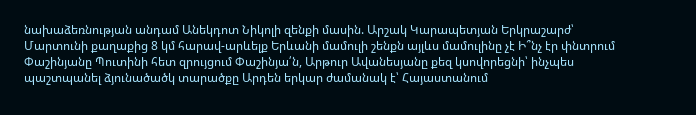նախաձեռնության անդամ Անեկդոտ Նիկոլի զենքի մասին. Արշակ Կարապետյան Երկրաշարժ՝ Մարտունի քաղաքից 8 կմ հարավ-արևելք Երևանի մամուլի շենքն այլևս մամուլինը չէ Ի՞նչ էր փնտրում Փաշինյանը Պուտինի հետ զրույցում Փաշինյա՛ն, Արթուր Ավանեսյանը քեզ կսովորեցնի՝ ինչպես պաշտպանել ձյունածածկ տարածքը Արդեն երկար ժամանակ է՝ Հայաստանում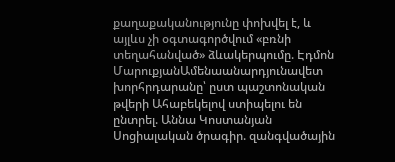քաղաքականությունը փոխվել է, և այլևս չի օգտագործվում «բռնի տեղահանված» ձևակերպումը. Էդմոն ՄարուքյանԱմենաանարդյունավետ խորհրդարանը՝ ըստ պաշտոնական թվերի Ահաբեկելով ստիպելու են ընտրել. Աննա Կոստանյան Սոցիալական ծրագիր. զանգվածային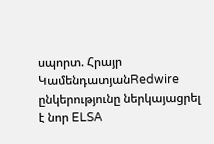սպորտ. Հրայր ԿամենդատյանRedwire ընկերությունը ներկայացրել է նոր ELSA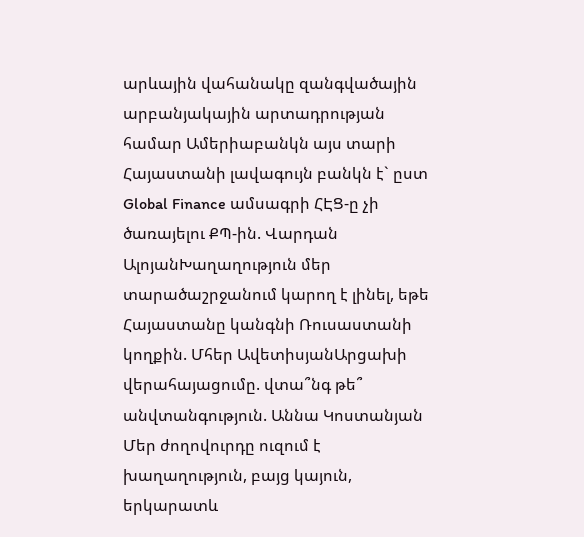արևային վահանակը զանգվածային արբանյակային արտադրության համար Ամերիաբանկն այս տարի Հայաստանի լավագույն բանկն է` ըստ Global Finance ամսագրի ՀԷՑ-ը չի ծառայելու ՔՊ-ին. Վարդան ԱլոյանԽաղաղություն մեր տարածաշրջանում կարող է լինել, եթե Հայաստանը կանգնի Ռուսաստանի կողքին. Մհեր ԱվետիսյանԱրցախի վերահայացումը. վտա՞նգ թե՞ անվտանգություն. Աննա Կոստանյան Մեր ժողովուրդը ուզում է խաղաղություն, բայց կայուն, երկարատև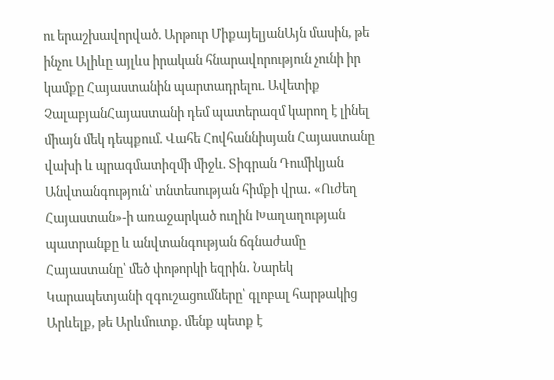ու երաշխավորված. Արթուր ՄիքայելյանԱյն մասին, թե ինչու Ալիևը այլևս իրական հնարավորություն չունի իր կամքը Հայաստանին պարտադրելու. Ավետիք ՉալաբյանՀայաստանի դեմ պատերազմ կարող է լինել միայն մեկ դեպքում. Վահե Հովհաննիսյան Հայաստանը վախի և պրագմատիզմի միջև. Տիգրան Դումիկյան Անվտանգություն՝ տնտեսության հիմքի վրա․ «Ուժեղ Հայաստան»-ի առաջարկած ուղին Խաղաղության պատրանքը և անվտանգության ճգնաժամը Հայաստանը՝ մեծ փոթորկի եզրին․ Նարեկ Կարապետյանի զգուշացումները՝ գլոբալ հարթակից Արևելք, թե Արևմուտք. մենք պետք է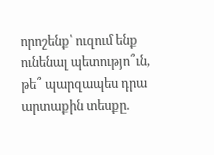որոշենք՝ ուզում ենք ունենալ պետությո՞ւն, թե՞ պարզապես դրա արտաքին տեսքը.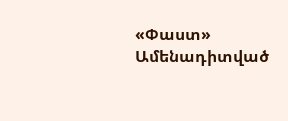«Փաստ»
Ամենադիտված